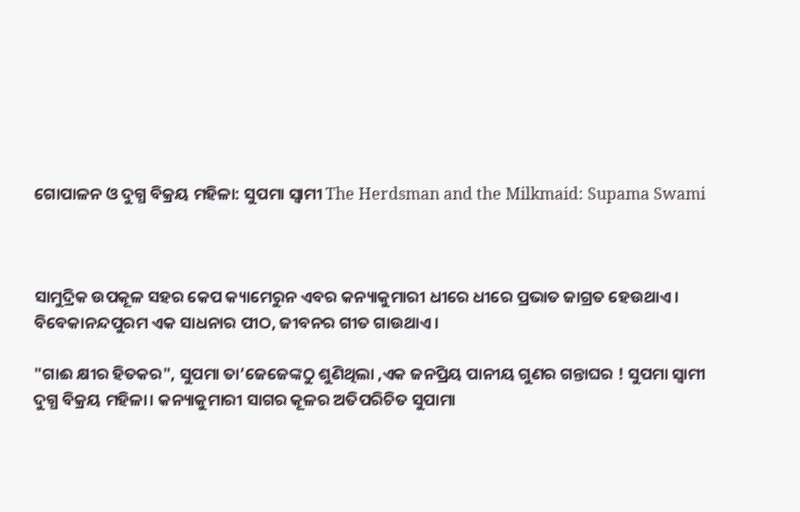ଗୋପାଳନ ଓ ଦୁଗ୍ଧ ବିକ୍ରୟ ମହିଳା: ସୁପମା ସ୍ୱାମୀ The Herdsman and the Milkmaid: Supama Swami



ସାମୁଦ୍ରିକ ଉପକୂଳ ସହର କେପ କ୍ୟାମେରୁନ ଏବର କନ୍ୟାକୁମାରୀ ଧୀରେ ଧୀରେ ପ୍ରଭାତ ଜାଗ୍ରତ ହେଉଥାଏ। ବିବେକାନନ୍ଦପୁରମ ଏକ ସାଧନାର ପୀଠ, ଜୀବନର ଗୀତ ଗାଉଥାଏ।

"ଗାଈ କ୍ଷୀର ହିତକର", ସୁପମା ତା’ଜେଜେଙ୍କଠୁ ଶୁଣିଥିଲା ,ଏକ ଜନପ୍ରିୟ ପାନୀୟ ଗୁଣର ଗନ୍ତାଘର ! ସୁପମା ସ୍ୱାମୀ ଦୁଗ୍ଧ ବିକ୍ରୟ ମହିଳା। କନ୍ୟାକୁମାରୀ ସାଗର କୂଳର ଅତିପରିଚିତ ସୁପାମା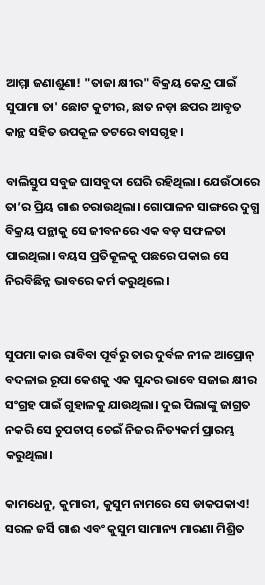ଆମ୍ମା ଜଣାଶୁଣା! "ତାଜା କ୍ଷୀର" ବିକ୍ରୟ କେନ୍ଦ୍ର ପାଇଁ ସୁପାମା ତା' ଛୋଟ କୁଟୀର, ଛାତ ନଡ଼ା ଛପର ଆବୃତ କାନ୍ଥ ସହିତ ଉପକୂଳ ତଟରେ ବାସଗୃହ ।

ବାଲିସ୍ତୁପ ସବୁଜ ଘାସବୁଦା ଘେରି ରହିଥିଲା। ଯେଉଁଠାରେ ତା’ର ପ୍ରିୟ ଗାଈ ଚରାଉଥିଲା। ଗୋପାଳନ ସାଙ୍ଗରେ ଦୁଗ୍ଧ ବିକ୍ରୟ ପନ୍ଥାକୁ ସେ ଜୀବନରେ ଏକ ବଡ଼ ସଫଳତା ପାଇଥିଲା। ବୟସ ପ୍ରତିକୂଳକୁ ପଛରେ ପକାଇ ସେ ନିରବିଛିନ୍ନ ଭାବରେ କର୍ମ କରୁଥିଲେ।


ସୁପମା କାଉ ରାବିବା ପୂର୍ବରୁ ତାର ଦୁର୍ବଳ ନୀଳ ଆପ୍ରୋନ୍ ବଦଳାଇ ରୂପା କେଶକୁ ଏକ ସୁନ୍ଦର ଭାବେ ସଜାଇ କ୍ଷୀର ସଂଗ୍ରହ ପାଇଁ ଗୁହାଳକୁ ଯାଉଥିଲା। ଦୁଇ ପିଲାଙ୍କୁ ଜାଗ୍ରତ ନକରି ସେ ଚୁପଚାପ୍ ଚେଇଁ ନିଜର ନିତ୍ୟକର୍ମ ପ୍ରାରମ୍ଭ କରୁଥିଲା।

କାମଧେନୁ, କୁମାରୀ, କୁସୁମ ନାମରେ ସେ ଡାକପକାଏ! ସରଳ ଜର୍ସି ଗାଈ ଏବଂ କୁସୁମ ସାମାନ୍ୟ ମାରଣା ମିଶ୍ରିତ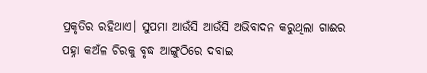ପ୍ରକୃତିର ରହିଥାଏ। ସୁପମା ଆଉଁସି ଆଉଁସି ଅଭିବାଦନ କରୁଥିଲା ଗାଈର ପହ୍ନା କଅଁଳ ଚିରକୁ ବୃଦ୍ଧ ଆଙ୍ଗୁଠିରେ ଦବାଇ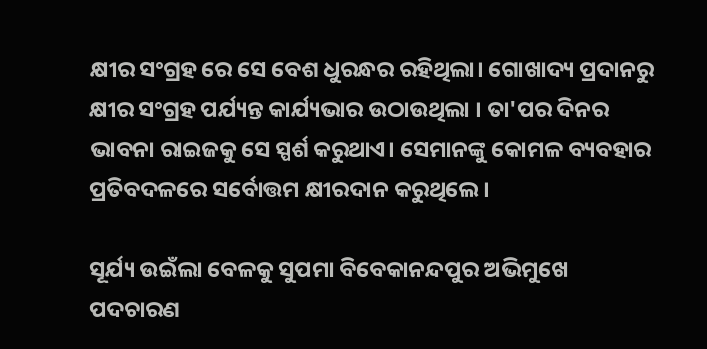କ୍ଷୀର ସଂଗ୍ରହ ରେ ସେ ବେଶ ଧୁରନ୍ଧର ରହିଥିଲା। ଗୋଖାଦ୍ୟ ପ୍ରଦାନରୁ କ୍ଷୀର ସଂଗ୍ରହ ପର୍ଯ୍ୟନ୍ତ କାର୍ଯ୍ୟଭାର ଉଠାଉଥିଲା । ତା'ପର ଦିନର ଭାବନା ରାଇଜକୁ ସେ ସ୍ପର୍ଶ କରୁଥାଏ। ସେମାନଙ୍କୁ କୋମଳ ବ୍ୟବହାର ପ୍ରତିବଦଳରେ ସର୍ବୋତ୍ତମ କ୍ଷୀରଦାନ କରୁଥିଲେ।

ସୂର୍ଯ୍ୟ ଉଇଁଲା ବେଳକୁ ସୁପମା ବିବେକାନନ୍ଦପୁର ଅଭିମୁଖେ ପଦଚାରଣ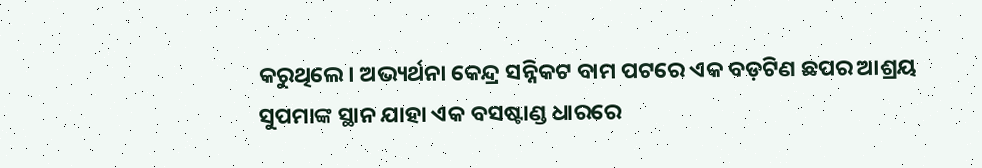କରୁଥିଲେ। ଅଭ୍ୟର୍ଥନା କେନ୍ଦ୍ର ସନ୍ନିକଟ ବାମ ପଟରେ ଏକ ବଡ଼ଟିଣ ଛପର ଆଶ୍ରୟ ସୁପମାଙ୍କ ସ୍ଥାନ ଯାହା ଏକ ବସଷ୍ଟାଣ୍ଡ ଧାରରେ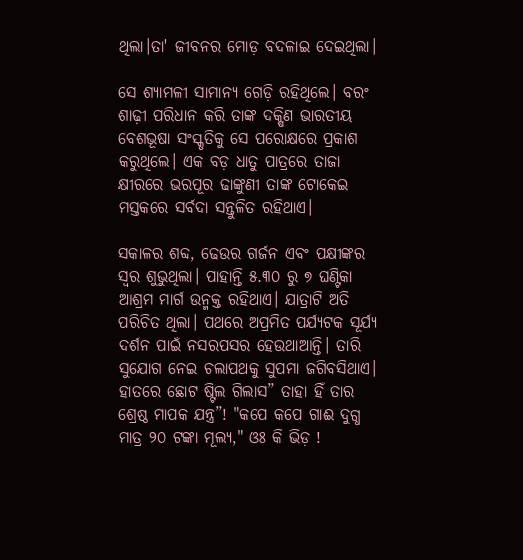ଥିଲା।ତା' ଜୀବନର ମୋଡ଼ ବଦଳାଇ ଦେଇଥିଲା।

ସେ ଶ୍ୟାମଳୀ ସାମାନ୍ୟ ଗେଡ଼ି ରହିଥିଲେ। ବରଂ ଶାଢ଼ୀ ପରିଧାନ କରି ତାଙ୍କ ଦକ୍ଷିଣ ଭାରତୀୟ ବେଶଭୂଷା ସଂସ୍କୃତିକୁ ସେ ପରୋକ୍ଷରେ ପ୍ରକାଶ କରୁଥିଲେ। ଏକ ବଡ଼ ଧାତୁ ପାତ୍ରରେ ତାଜା କ୍ଷୀରରେ ଭରପୂର ଢାଙ୍କୁଣୀ ତାଙ୍କ ଟୋକେଇ ମସ୍ତକରେ ସର୍ବଦା ସନ୍ତୁଳିତ ରହିଥାଏ।

ସକାଳର ଶବ୍ଦ, ଢେଉର ଗର୍ଜନ ଏବଂ ପକ୍ଷୀଙ୍କର ସ୍ୱର ଶୁଭୁଥିଲା। ପାହାନ୍ତି ୫.୩୦ ରୁ ୭ ଘଣ୍ଟିକା ଆଶ୍ରମ ମାର୍ଗ ଉନ୍ମକ୍ତ ରହିଥାଏ। ଯାତ୍ରାଟି ଅତି ପରିଚିତ ଥିଲା। ପଥରେ ଅପ୍ରମିତ ପର୍ଯ୍ୟଟକ ସୂର୍ଯ୍ୟ ଦର୍ଶନ ପାଇଁ ନସରପସର ହେଉଥାଆନ୍ତି। ତାରି ସୁଯୋଗ ନେଇ ଚଲାପଥକୁ ସୁପମା ଜଗିବସିଥାଏ। ହାତରେ ଛୋଟ ଷ୍ଟିଲ ଗିଲାସ” ତାହା ହିଁ ତାର ଶ୍ରେଷ୍ଠ ମାପକ ଯନ୍ତ୍ର”! "କପେ କପେ ଗାଈ ଦୁଗ୍ଧ ମାତ୍ର ୨୦ ଟଙ୍କା ମୂଲ୍ୟ," ଓଃ କି ଭିଡ଼ !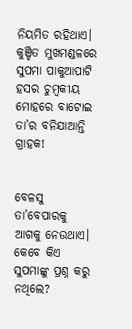ନିୟମିତ ରହିଥାଏ। କୁଞ୍ଚିତ ମୁଖମଣ୍ଡଳରେ ସୁପମା ପାକୁଆପାଟି ହସର ଚୁମ୍ବକୀୟ ମୋହରେ ବାଟୋଇ ତା’ର ବନିଯାଆନ୍ତି ଗ୍ରାହକ!


ବେଳସୁ ତା’ବେପାରକୁ ଆଗକୁ ନେଉଥାଏ। କେବେ କିଏ ସୁପମାଙ୍କୁ ପ୍ରଶ୍ନ କରୁ ନଥିଲେ?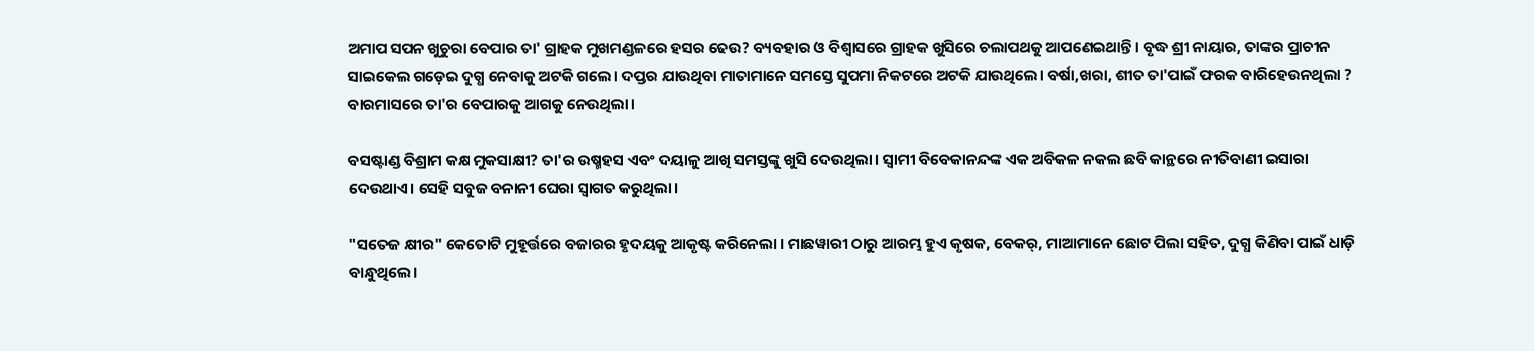ଅମାପ ସପନ ଖୁଚୁରା ବେପାର ତା' ଗ୍ରାହକ ମୁଖମଣ୍ଡଳରେ ହସର ଢେଉ? ବ୍ୟବହାର ଓ ବିଶ୍ୱାସରେ ଗ୍ରାହକ ଖୁସିରେ ଚଲାପଥକୁ ଆପଣେଇଥାନ୍ତି। ବୃଦ୍ଧ ଶ୍ରୀ ନାୟାର, ତାଙ୍କର ପ୍ରାଚୀନ ସାଇକେଲ ଗଡ଼େଇ ଦୁଗ୍ଧ ନେବାକୁ ଅଟକି ଗଲେ। ଦପ୍ତର ଯାଉଥିବା ମାତାମାନେ ସମସ୍ତେ ସୁପମା ନିକଟରେ ଅଟକି ଯାଉଥିଲେ। ବର୍ଷା,ଖରା, ଶୀତ ତା'ପାଇଁ ଫରକ ବାରିହେଉନଥିଲା ? ବାରମାସରେ ତା'ର ବେପାରକୁ ଆଗକୁ ନେଉଥିଲା।

ବସଷ୍ଟାଣ୍ଡ ବିଶ୍ରାମ କକ୍ଷ ମୁକସାକ୍ଷୀ? ତା'ର ଉଷ୍ମହସ ଏବଂ ଦୟାଳୁ ଆଖି ସମସ୍ତଙ୍କୁ ଖୁସି ଦେଉଥିଲା। ସ୍ୱାମୀ ବିବେକାନନ୍ଦଙ୍କ ଏକ ଅବିକଳ ନକଲ ଛବି କାନ୍ଥରେ ନୀତିବାଣୀ ଇସାରା ଦେଉଥାଏ। ସେହି ସବୁଜ ବନାନୀ ଘେରା ସ୍ୱାଗତ କରୁଥିଲା।

"ସତେଜ କ୍ଷୀର" କେତୋଟି ମୁହୂର୍ତ୍ତରେ ବଜାରର ହୃଦୟକୁ ଆକୃଷ୍ଟ କରିନେଲା । ମାଛୱାରୀ ଠାରୁ ଆରମ୍ଭ ହୁଏ କୃଷକ, ବେକର୍, ମାଆମାନେ ଛୋଟ ପିଲା ସହିତ, ଦୁଗ୍ଧ କିଣିବା ପାଇଁ ଧାଡ଼ି ବାନ୍ଧୁଥିଲେ।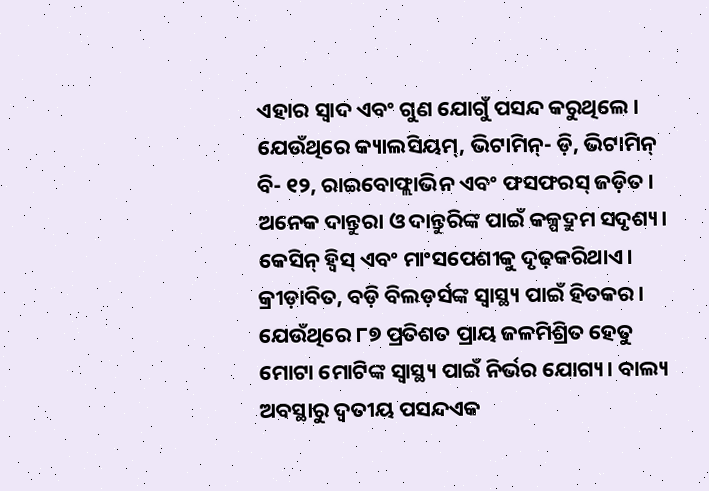ଏହାର ସ୍ୱାଦ ଏବଂ ଗୁଣ ଯୋଗୁଁ ପସନ୍ଦ କରୁଥିଲେ। ଯେଉଁଥିରେ କ୍ୟାଲସିୟମ୍, ଭିଟାମିନ୍- ଡ଼ି, ଭିଟାମିନ୍ ବି- ୧୨, ରାଇବୋଫ୍ଲାଭିନ ଏବଂ ଫସଫରସ୍ ଜଡ଼ିତ। ଅନେକ ଦାନ୍ତୁରା ଓ ଦାନ୍ତୁରିଙ୍କ ପାଇଁ କଳ୍ପଦ୍ରୁମ ସଦୃଶ୍ୟ। କେସିନ୍ ହ୍ୱିସ୍ ଏବଂ ମାଂସପେଶୀକୁ ଦୃଢ଼କରିଥାଏ। କ୍ରୀଡ଼ାବିତ, ବଡ଼ି ବିଲଡ଼ର୍ସଙ୍କ ସ୍ୱାସ୍ଥ୍ୟ ପାଇଁ ହିତକର। ଯେଉଁଥିରେ ୮୭ ପ୍ରତିଶତ ପ୍ରାୟ ଜଳମିଶ୍ରିତ ହେତୁ ମୋଟା ମୋଟିଙ୍କ ସ୍ୱାସ୍ଥ୍ୟ ପାଇଁ ନିର୍ଭର ଯୋଗ୍ୟ। ବାଲ୍ୟ ଅବସ୍ଥାରୁ ଦ୍ୱତୀୟ ପସନ୍ଦଏକ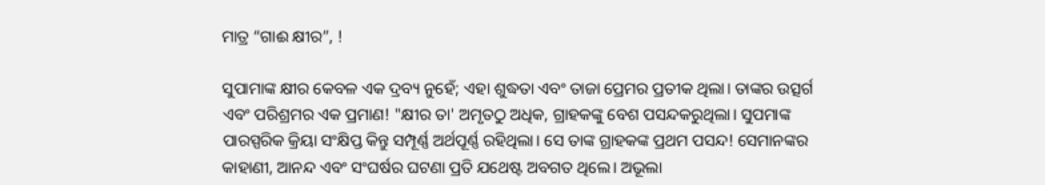ମାତ୍ର “ଗାଈ କ୍ଷୀର”, !

ସୁପାମାଙ୍କ କ୍ଷୀର କେବଳ ଏକ ଦ୍ରବ୍ୟ ନୁହେଁ; ଏହା ଶୁଦ୍ଧତା ଏବଂ ତାଜା ପ୍ରେମର ପ୍ରତୀକ ଥିଲା। ତାଙ୍କର ଉତ୍ସର୍ଗ ଏବଂ ପରିଶ୍ରମର ଏକ ପ୍ରମାଣ! "କ୍ଷୀର ତା' ଅମୃତଠୁ ଅଧିକ, ଗ୍ରାହକଙ୍କୁ ବେଶ ପସନ୍ଦକରୁଥିଲା। ସୁପମାଙ୍କ ପାରସ୍ପରିକ କ୍ରିୟା ସଂକ୍ଷିପ୍ତ କିନ୍ତୁ ସମ୍ପୂର୍ଣ୍ଣ ଅର୍ଥପୂର୍ଣ୍ଣ ରହିଥିଲା। ସେ ତାଙ୍କ ଗ୍ରାହକଙ୍କ ପ୍ରଥମ ପସନ୍ଦ! ସେମାନଙ୍କର କାହାଣୀ, ଆନନ୍ଦ ଏବଂ ସଂଘର୍ଷର ଘଟଣା ପ୍ରତି ଯଥେଷ୍ଟ ଅବଗତ ଥିଲେ। ଅଭୂଲା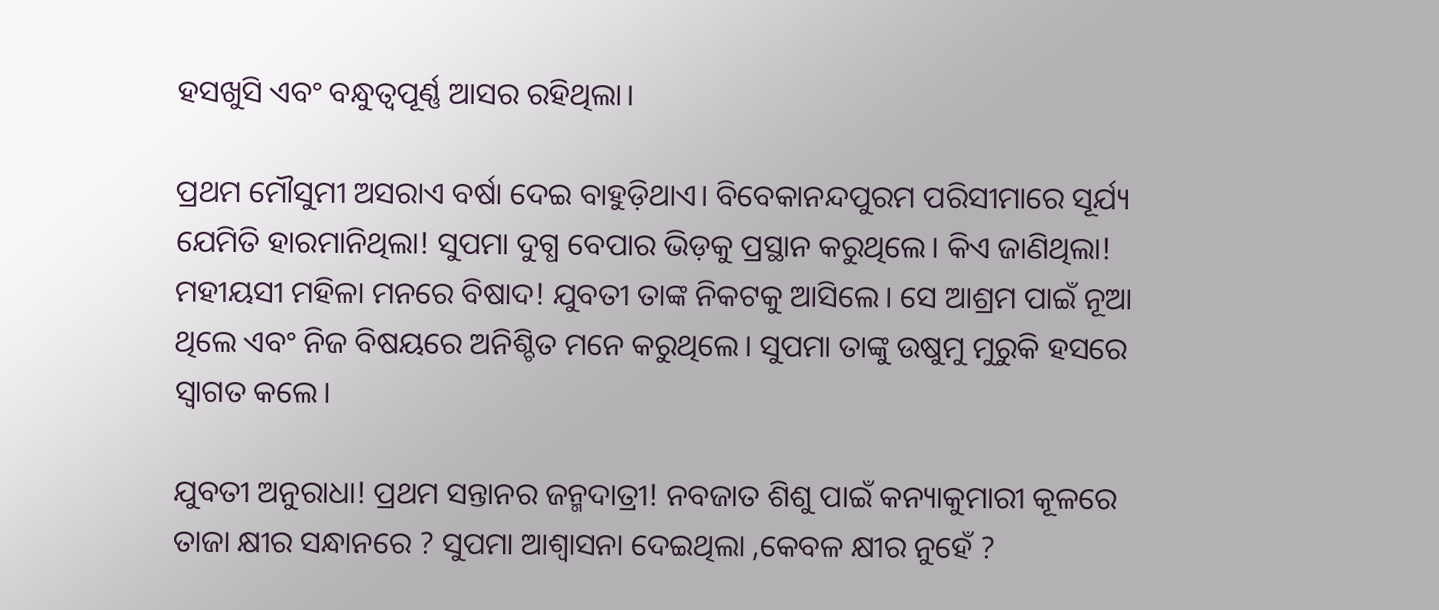ହସଖୁସି ଏବଂ ବନ୍ଧୁତ୍ୱପୂର୍ଣ୍ଣ ଆସର ରହିଥିଲା।

ପ୍ରଥମ ମୌସୁମୀ ଅସରାଏ ବର୍ଷା ଦେଇ ବାହୁଡ଼ିଥାଏ। ବିବେକାନନ୍ଦପୁରମ ପରିସୀମାରେ ସୂର୍ଯ୍ୟ ଯେମିତି ହାରମାନିଥିଲା! ସୁପମା ଦୁଗ୍ଧ ବେପାର ଭିଡ଼କୁ ପ୍ରସ୍ଥାନ କରୁଥିଲେ। କିଏ ଜାଣିଥିଲା! ମହୀୟସୀ ମହିଳା ମନରେ ବିଷାଦ! ଯୁବତୀ ତାଙ୍କ ନିକଟକୁ ଆସିଲେ। ସେ ଆଶ୍ରମ ପାଇଁ ନୂଆ ଥିଲେ ଏବଂ ନିଜ ବିଷୟରେ ଅନିଶ୍ଚିତ ମନେ କରୁଥିଲେ। ସୁପମା ତାଙ୍କୁ ଉଷୁମୁ ମୁରୁକି ହସରେ ସ୍ୱାଗତ କଲେ।

ଯୁବତୀ ଅନୁରାଧା! ପ୍ରଥମ ସନ୍ତାନର ଜନ୍ମଦାତ୍ରୀ! ନବଜାତ ଶିଶୁ ପାଇଁ କନ୍ୟାକୁମାରୀ କୂଳରେ ତାଜା କ୍ଷୀର ସନ୍ଧାନରେ ? ସୁପମା ଆଶ୍ୱାସନା ଦେଇଥିଲା ,କେବଳ କ୍ଷୀର ନୁହେଁ ?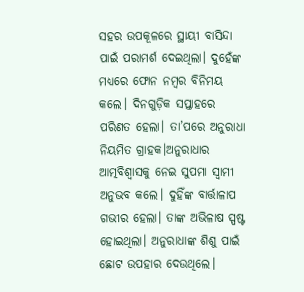ସହର ଉପକୂଳରେ ସ୍ଥାୟୀ ବାସିନ୍ଦା ପାଇଁ ପରାମର୍ଶ ଦେଇଥିଲା। ଦୁହେଁଙ୍କ ମଧ୍ୟରେ ଫୋନ ନମ୍ବର ବିନିମୟ କଲେ। ଦିନଗୁଡ଼ିକ ସପ୍ତାହରେ ପରିଣତ ହେଲା। ତା’ପରେ ଅନୁରାଧା  ନିୟମିତ ଗ୍ରାହକ।ଅନୁରାଧାର ଆତ୍ମବିଶ୍ୱାସକୁ ନେଇ ସୁପମା ସ୍ୱାମୀ ଅନୁଭବ କଲେ। ଦୁହିଁଙ୍କ ବାର୍ତ୍ତାଳାପ ଗଭୀର ହେଲା। ତାଙ୍କ ଅଭିଳାଷ ସ୍ପଷ୍ଟ ହୋଇଥିଲା। ଅନୁରାଧାଙ୍କ ଶିଶୁ ପାଇଁ ଛୋଟ ଉପହାର ଦେଉଥିଲେ।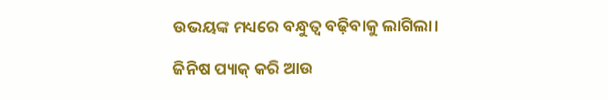ଉଭୟଙ୍କ ମଧ୍ୟରେ ବନ୍ଧୁତ୍ୱ ବଢ଼ିବାକୁ ଲାଗିଲା।

ଜିନିଷ ପ୍ୟାକ୍ କରି ଆଉ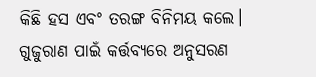କିଛି ହସ ଏବଂ ତରଙ୍ଗ ବିନିମୟ କଲେ। ଗୁଜୁରାଣ ପାଇଁ କର୍ତ୍ତବ୍ୟରେ ଅନୁସରଣ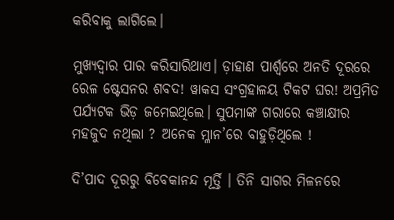କରିବାକୁ ଲାଗିଲେ।

ମୁଖ୍ୟଦ୍ୱାର ପାର କରିସାରିଥାଏ। ଡ଼ାହାଣ ପାର୍ଶ୍ୱରେ ଅନତି ଦୂରରେ ରେଳ ଷ୍ଟେସନର ଶବଦ! ୱାକସ ସଂଗ୍ରହାଳୟ ଟିକଟ ଘର! ଅପ୍ରମିତ ପର୍ଯ୍ୟଟକ ଭିଡ଼ ଜମେଇଥିଲେ। ସୁପମାଙ୍କ ଗରାରେ କଞ୍ଚାକ୍ଷୀର ମହଜୁଦ ନଥିଲା ? ଅନେକ ମ୍ଳାନ’ରେ ବାହୁଡ଼ିଥିଲେ !

ଦି’ପାଦ ଦୂରରୁ ବିବେକାନନ୍ଦ ମୂର୍ତ୍ତି । ତିନି ସାଗର ମିଳନରେ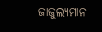ଜାଜୁଲ୍ୟମାନ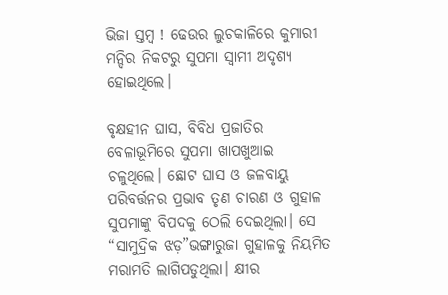ଭିଜା ସ୍ତମ୍ବ ! ଢେଉର ଲୁଚକାଳିରେ କୁମାରୀ ମନ୍ଦିର ନିକଟରୁ ସୁପମା ସ୍ୱାମୀ ଅଦୃଶ୍ୟ ହୋଇଥିଲେ।

ବୃକ୍ଷହୀନ ଘାସ, ବିବିଧ ପ୍ରଜାତିର ବେଳାଭୂମିରେ ସୁପମା ଖାପଖୁଆଇ ଚଳୁଥିଲେ। ଛୋଟ ଘାସ ଓ ଜଳବାୟୁ ପରିବର୍ତ୍ତନର ପ୍ରଭାବ ତୃଣ ଚାରଣ ଓ ଗୁହାଳ ସୁପମାଙ୍କୁ ବିପଦକୁ ଠେଲି ଦେଇଥିଲା। ସେ “ସାମୁଦ୍ରିକ ଝଡ଼”ଭଙ୍ଗାରୁଜା ଗୁହାଳକୁ ନିୟମିତ ମରାମତି ଲାଗିପଡୁଥିଲା। କ୍ଷୀର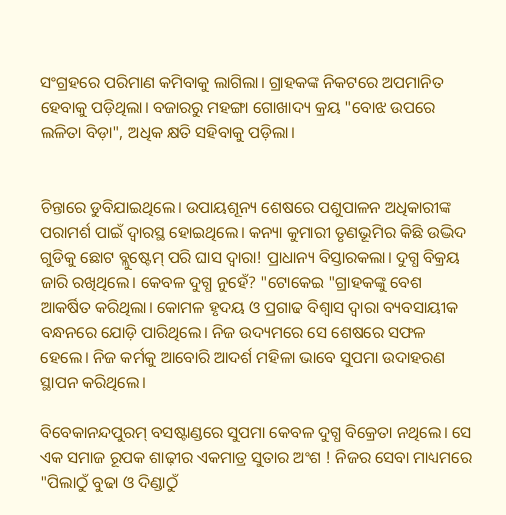ସଂଗ୍ରହରେ ପରିମାଣ କମିବାକୁ ଲାଗିଲା। ଗ୍ରାହକଙ୍କ ନିକଟରେ ଅପମାନିତ ହେବାକୁ ପଡ଼ିଥିଲା। ବଜାରରୁ ମହଙ୍ଗା ଗୋଖାଦ୍ୟ କ୍ରୟ "ବୋଝ ଉପରେ ଲଳିତା ବିଡ଼ା", ଅଧିକ କ୍ଷତି ସହିବାକୁ ପଡ଼ିଲା।


ଚିନ୍ତାରେ ଡୁବିଯାଇଥିଲେ। ଉପାୟଶୂନ୍ୟ ଶେଷରେ ପଶୁପାଳନ ଅଧିକାରୀଙ୍କ ପରାମର୍ଶ ପାଇଁ ଦ୍ୱାରସ୍ଥ ହୋଇଥିଲେ। କନ୍ୟା କୁମାରୀ ତୃଣଭୂମିର କିଛି ଉଦ୍ଭିଦ ଗୁଡିକୁ ଛୋଟ ବ୍ଲୁଷ୍ଟେମ୍ ପରି ଘାସ ଦ୍ୱାରା! ପ୍ରାଧାନ୍ୟ ବିସ୍ତାରକଲା। ଦୁଗ୍ଧ ବିକ୍ରୟ ଜାରି ରଖିଥିଲେ। କେବଳ ଦୁଗ୍ଧ ନୁହେଁ? "ଟୋକେଇ "ଗ୍ରାହକଙ୍କୁ ବେଶ ଆକର୍ଷିତ କରିଥିଲା। କୋମଳ ହୃଦୟ ଓ ପ୍ରଗାଢ ବିଶ୍ୱାସ ଦ୍ୱାରା ବ୍ୟବସାୟୀକ ବନ୍ଧନରେ ଯୋଡ଼ି ପାରିଥିଲେ। ନିଜ ଉଦ୍ୟମରେ ସେ ଶେଷରେ ସଫଳ ହେଲେ। ନିଜ କର୍ମକୁ ଆବୋରି ଆଦର୍ଶ ମହିଳା ଭାବେ ସୁପମା ଉଦାହରଣ ସ୍ଥାପନ କରିଥିଲେ।

ବିବେକାନନ୍ଦପୁରମ୍ ବସଷ୍ଟାଣ୍ଡରେ ସୁପମା କେବଳ ଦୁଗ୍ଧ ବିକ୍ରେତା ନଥିଲେ। ସେ ଏକ ସମାଜ ରୂପକ ଶାଢ଼ୀର ଏକମାତ୍ର ସୁତାର ଅଂଶ ! ନିଜର ସେବା ମାଧ୍ୟମରେ "ପିଲାଠୁଁ ବୁଢା ଓ ଦିଣ୍ଡାଠୁଁ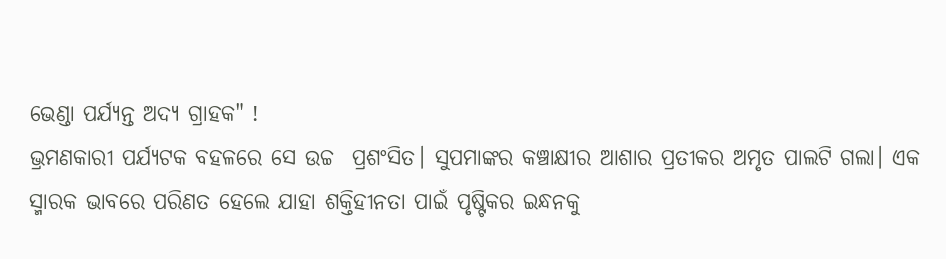ଭେଣ୍ଡା ପର୍ଯ୍ୟନ୍ତ ଅଦ୍ୟ ଗ୍ରାହକ" !
ଭ୍ରମଣକାରୀ ପର୍ଯ୍ୟଟକ ବହଳରେ ସେ ଉଚ୍ଚ  ପ୍ରଶଂସିତ। ସୁପମାଙ୍କର କଞ୍ଚାକ୍ଷୀର ଆଶାର ପ୍ରତୀକର ଅମୃତ ପାଲଟି ଗଲା। ଏକ ସ୍ମାରକ ଭାବରେ ପରିଣତ ହେଲେ ଯାହା ଶକ୍ତିହୀନତା ପାଇଁ ପୃଷ୍ଟିକର ଇନ୍ଧନକୁ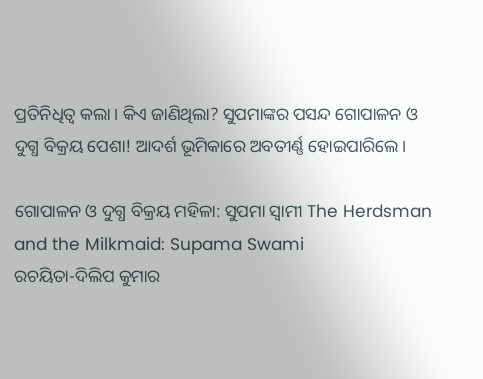ପ୍ରତିନିଧିତ୍ୱ କଲା। କିଏ ଜାଣିଥିଲା? ସୁପମାଙ୍କର ପସନ୍ଦ ଗୋପାଳନ ଓ ଦୁଗ୍ଧ ବିକ୍ରୟ ପେଶା! ଆଦର୍ଶ ଭୂମିକାରେ ଅବତୀର୍ଣ୍ଣ ହୋଇପାରିଲେ।

ଗୋପାଳନ ଓ ଦୁଗ୍ଧ ବିକ୍ରୟ ମହିଳା: ସୁପମା ସ୍ୱାମୀ The Herdsman and the Milkmaid: Supama Swami
ରଚୟିତା-ଦିଲିପ କୁମାର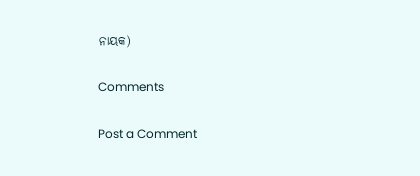ନାୟକ)

Comments

Post a Comment